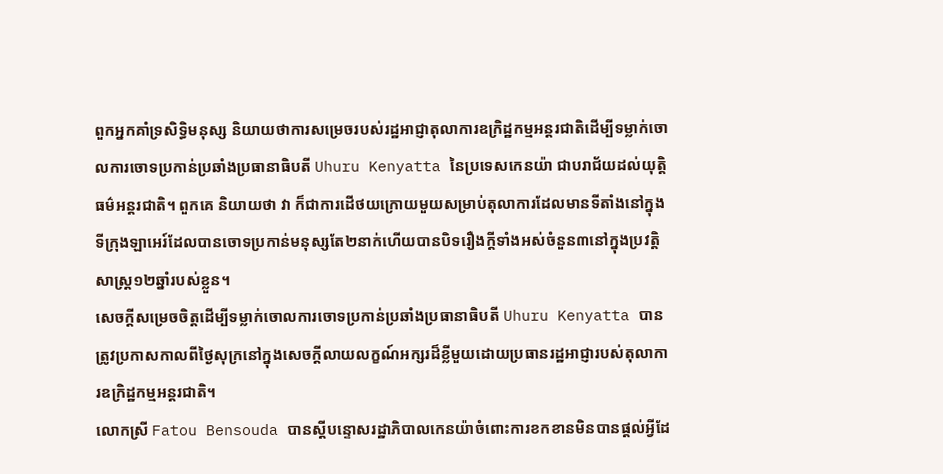ពួកអ្នកគាំទ្រសិទ្ធិមនុស្ស និយាយថាការសម្រេចរបស់រដ្ឋអាជ្ញាតុលាការឧក្រិដ្ឋកម្មអន្តរជាតិដើម្បីទម្លាក់ចោលការចោទប្រកាន់ប្រឆាំងប្រធានាធិបតី Uhuru Kenyatta នៃប្រទេសកេនយ៉ា ជាបរាជ័យដល់យុត្តិធម៌អន្តរជាតិ។ ពួកគេ និយាយថា វា ក៏ជាការដើថយក្រោយមួយសម្រាប់តុលាការដែលមានទីតាំងនៅក្នុងទីក្រុងឡាអេរ៍ដែលបានចោទប្រកាន់មនុស្សតែ២នាក់ហើយបានបិទរឿងក្តីទាំងអស់ចំនួន៣នៅក្នុងប្រវត្តិសាស្រ្ត១២ឆ្នាំរបស់ខ្លួន។
សេចក្តីសម្រេចចិត្តដើម្បីទម្លាក់ចោលការចោទប្រកាន់ប្រឆាំងប្រធានាធិបតី Uhuru Kenyatta បានត្រូវប្រកាសកាលពីថ្ងៃសុក្រនៅក្នុងសេចក្តីលាយលក្ខណ៍អក្សរដ៏ខ្លីមួយដោយប្រធានរដ្ឋអាជ្ញារបស់តុលាការឧក្រិដ្ឋកម្មអន្តរជាតិ។
លោកស្រី Fatou Bensouda បានស្តីបន្ទោសរដ្ឋាភិបាលកេនយ៉ាចំពោះការខកខានមិនបានផ្តល់អ្វីដែ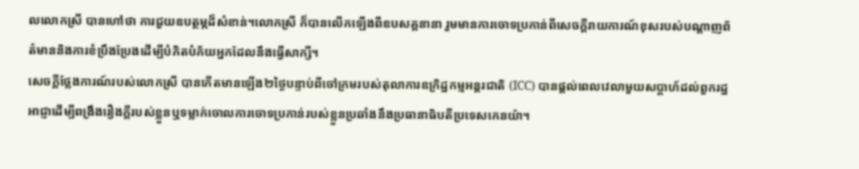លលោកស្រី បានហៅថា ការជួយឧបត្ថម្ភដ៏សំខាន់។លោកស្រី ក៏បានលើកឡើងពីឧបសគ្គនានា រួមមានការចោទប្រកាន់ពីសេចក្តីរាយការណ៍ខុសរបស់បណ្តាញព័ត៌មាននិងការខំប្រឹងប្រែងដើម្បីបំភិតបំភ័យអ្នកដែលនឹងធ្វើសាក្សី។
សេចក្តីថ្លែងការណ៍របស់លោកស្រី បានកើតមានឡើង២ថ្ងៃបន្ទាប់ពីចៅក្រមរបស់តុលាការឧក្រិដ្ឋកម្មអន្តរជាតិ (ICC) បានផ្តល់ពេលវេលាមួយសប្តាហ៍ដល់ពួករដ្ឋអាជ្ញាដើម្បីពង្រឹងរឿងក្តីរបស់ខ្លួនឬទម្លាក់ចោលការចោទប្រកាន់របស់ខ្លួនប្រឆាំងនឹងប្រធានាធិបតីប្រទេសកេនយ៉ា។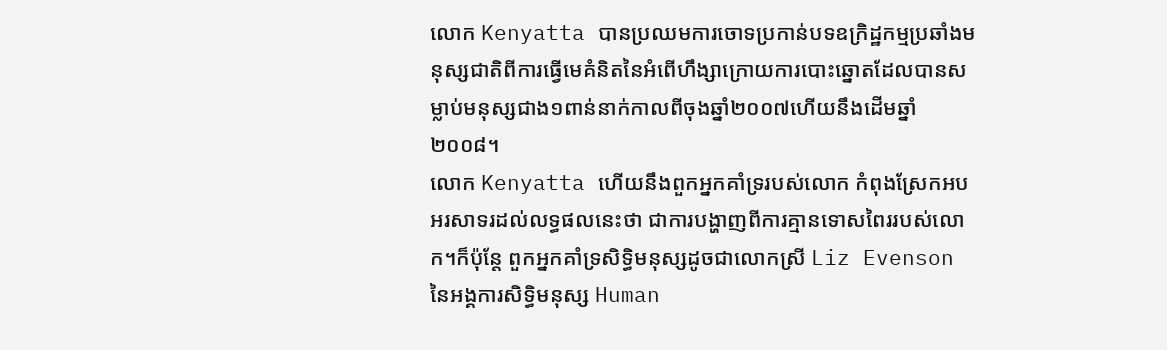លោក Kenyatta បានប្រឈមការចោទប្រកាន់បទឧក្រិដ្ឋកម្មប្រឆាំងមនុស្សជាតិពីការធ្វើមេគំនិតនៃអំពើហឹង្សាក្រោយការបោះឆ្នោតដែលបានសម្លាប់មនុស្សជាង១ពាន់នាក់កាលពីចុងឆ្នាំ២០០៧ហើយនឹងដើមឆ្នាំ២០០៨។
លោក Kenyatta ហើយនឹងពួកអ្នកគាំទ្ររបស់លោក កំពុងស្រែកអបអរសាទរដល់លទ្ធផលនេះថា ជាការបង្ហាញពីការគ្មានទោសពៃររបស់លោក។ក៏ប៉ុន្តែ ពួកអ្នកគាំទ្រសិទ្ធិមនុស្សដូចជាលោកស្រី Liz Evenson នៃអង្គការសិទ្ធិមនុស្ស Human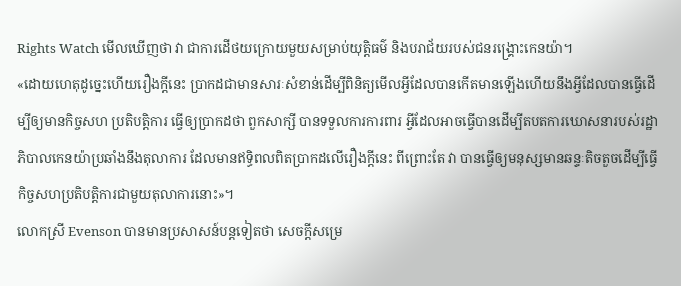Rights Watch មើលឃើញថា វា ជាការដើថយក្រោយមួយសម្រាប់យុត្តិធម៌ និងបរាជ័យរបស់ជនរង្គ្រោះកេនយ៉ា។
«ដោយហេតុដូច្នេះហើយរឿងក្តីនេះ ប្រាកដជាមានសារៈសំខាន់ដើម្បីពិនិត្យមើលអ្វីដែលបានកើតមានឡើងហើយនឹងអ្វីដែលបានធ្វើដើម្បីឲ្យមានកិច្ចសហ ប្រតិបត្តិការ ធ្វើឲ្យប្រាកដថា ពួកសាក្សី បានទទួលការការពារ អ្វីដែលអាចធ្វើបានដើម្បីតបតការឃោសនារបស់រដ្ឋាភិបាលកេនយ៉ាប្រឆាំងនឹងតុលាការ ដែលមានឥទ្ធិពលពិតប្រាកដលើរឿងក្តីនេះ ពីព្រោះតែ វា បានធ្វើឲ្យមនុស្សមានឆន្ទៈតិចតួចដើម្បីធ្វើកិច្ចសហប្រតិបត្តិការជាមួយតុលាការនោះ»។
លោកស្រី Evenson បានមានប្រសាសន៍បន្តទៀតថា សេចក្តីសម្រេ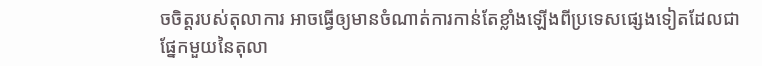ចចិត្តរបស់តុលាការ អាចធ្វើឲ្យមានចំណាត់ការកាន់តែខ្លាំងឡើងពីប្រទេសផ្សេងទៀតដែលជាផ្នែកមួយនៃតុលា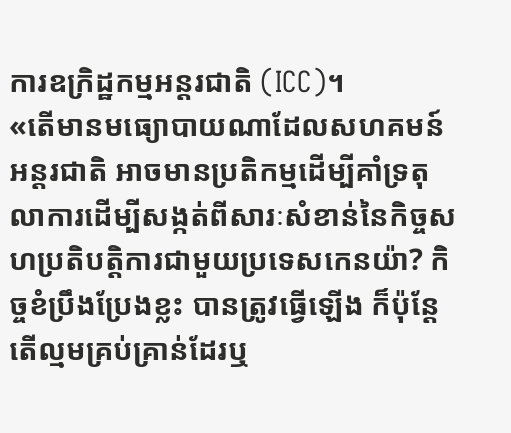ការឧក្រិដ្ឋកម្មអន្តរជាតិ (ICC)។
«តើមានមធ្យោបាយណាដែលសហគមន៍អន្តរជាតិ អាចមានប្រតិកម្មដើម្បីគាំទ្រតុលាការដើម្បីសង្កត់ពីសារៈសំខាន់នៃកិច្ចសហប្រតិបត្តិការជាមួយប្រទេសកេនយ៉ា? កិច្ចខំប្រឹងប្រែងខ្លះ បានត្រូវធ្វើឡើង ក៏ប៉ុន្តែ តើល្មមគ្រប់គ្រាន់ដែរឬ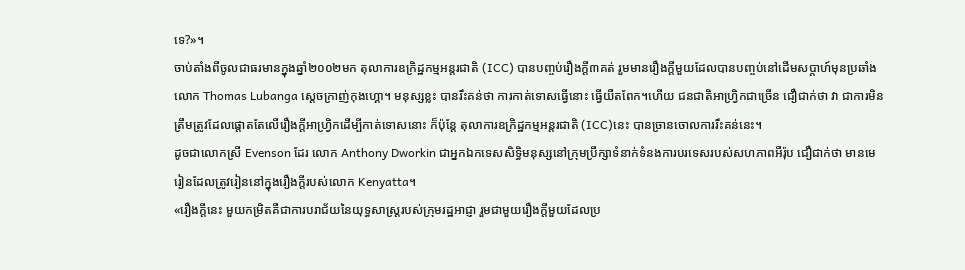ទេ?»។
ចាប់តាំងពីចូលជាធរមានក្នុងឆ្នាំ២០០២មក តុលាការឧក្រិដ្ឋកម្មអន្តរជាតិ (ICC) បានបញ្ចប់រឿងក្តី៣គត់ រួមមានរឿងក្តីមួយដែលបានបញ្ចប់នៅដើមសប្តាហ៍មុនប្រឆាំងលោក Thomas Lubanga ស្តេចក្រាញ់កុងហ្គោ។ មនុស្សខ្លះ បានរឹះគន់ថា ការកាត់ទោសធ្វើនោះ ធ្វើយឺតពែក។ហើយ ជនជាតិអាហ្វ្រិកជាច្រើន ជឿជាក់ថា វា ជាការមិនត្រឹមត្រូវដែលផ្តោតតែលើរឿងក្តីអាហ្វ្រិកដើម្បីកាត់ទោសនោះ ក៏ប៉ុន្តែ តុលាការឧក្រិដ្ឋកម្មអន្តរជាតិ (ICC)នេះ បានច្រានចោលការរឹះគន់នេះ។
ដូចជាលោកស្រី Evenson ដែរ លោក Anthony Dworkin ជាអ្នកឯកទេសសិទ្ធិមនុស្សនៅក្រុមប្រឹក្សាទំនាក់ទំនងការបរទេសរបស់សហភាពអឺរ៉ុប ជឿជាក់ថា មានមេរៀនដែលត្រូវរៀននៅក្នុងរឿងក្តីរបស់លោក Kenyatta។
«រឿងក្តីនេះ មួយកម្រិតគឺជាការបរាជ័យនៃយុទ្ធសាស្រ្តរបស់ក្រុមរដ្ឋអាជ្ញា រួមជាមួយរឿងក្តីមួយដែលប្រ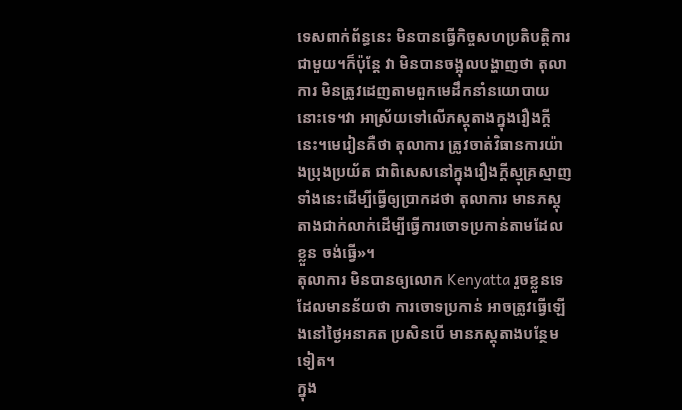ទេសពាក់ព័ន្ធនេះ មិនបានធ្វើកិច្ចសហប្រតិបត្តិការជាមួយ។ក៏ប៉ុន្តែ វា មិនបានចង្អុលបង្ហាញថា តុលាការ មិនត្រូវដេញតាមពួកមេដឹកនាំនយោបាយនោះទេ។វា អាស្រ័យទៅលើភស្តុតាងក្នុងរឿងក្តីនេះ។មេរៀនគឺថា តុលាការ ត្រូវចាត់វិធានការយ៉ាងប្រុងប្រយ័ត ជាពិសេសនៅក្នុងរឿងក្តីស្មុគ្រស្មាញទាំងនេះដើម្បីធ្វើឲ្យប្រាកដថា តុលាការ មានភស្តុតាងជាក់លាក់ដើម្បីធ្វើការចោទប្រកាន់តាមដែលខ្លួន ចង់ធ្វើ»។
តុលាការ មិនបានឲ្យលោក Kenyatta រួចខ្លួនទេ ដែលមានន័យថា ការចោទប្រកាន់ អាចត្រូវធ្វើឡើងនៅថ្ងៃអនាគត ប្រសិនបើ មានភស្តុតាងបន្ថែមទៀត។
ក្នុង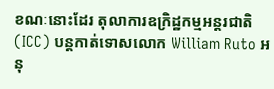ខណៈនោះដែរ តុលាការឧក្រិដ្ឋកម្មអន្តរជាតិ (ICC) បន្តកាត់ទោសលោក William Ruto អនុ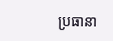ប្រធានា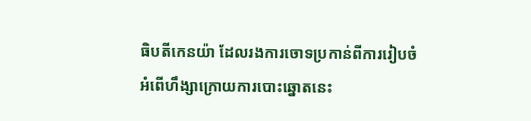ធិបតីកេនយ៉ា ដែលរងការចោទប្រកាន់ពីការរៀបចំអំពើហឹង្សាក្រោយការបោះឆ្នោតនេះ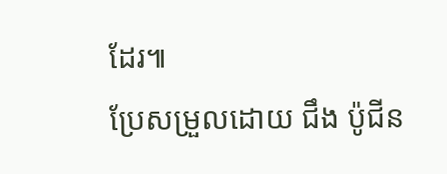ដែរ៕
ប្រែសម្រួលដោយ ជឹង ប៉ូជីន